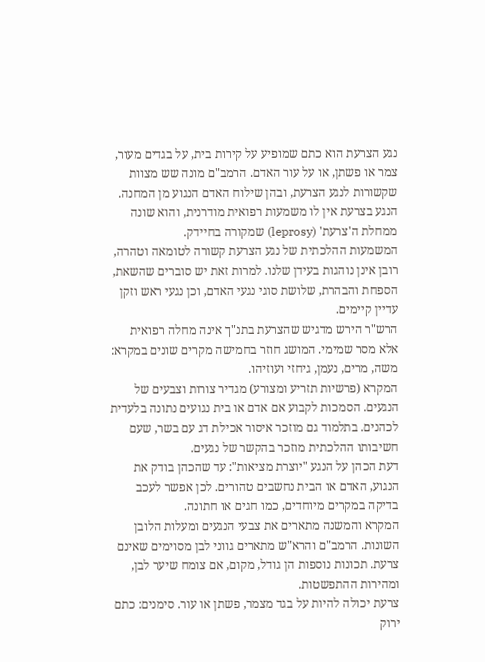נגע הצרעת הוא כתם שמופיע על קירות בית, על בגדים מעור, צמר או פשתן, או על עור האדם. הרמב"ם מונה שש מצוות שקשורות לנגע הצרעת, ובהן שילוח האדם הנגוע מן המחנה. הנגע בצרעת אין לו משמעות רפואית מודרנית, והוא שונה ממחלת ה'צרעת' (leprosy) שמקורה בחיידק.
המשמעות ההלכתית של נגע הצרעת קשורה לטומאה וטהרה, רובן אינן נוהגות בעידן שלנו. למרות זאת יש סוברים שהשאת, הספחת והבהרת, שלושת סוגי נגעי האדם, וכן נגעי ראש וזקן עדיין קיימים.
הרש"ר הירש מדגיש שהצרעת בתנ"ך אינה מחלה רפואית אלא מסר שמימי. המושג חוזר בחמישה מקרים שונים במקרא: משה, מרים, נעמן, גיחזי ועוזיהו.
המקרא (פרשיות תזריע ומצורע) מגדיר צורות וצבעים של הנגעים. הסמכות לקבוע אם אדם או בית נגועים נתונה בלעדית לכהנים. בתלמוד גם מוזכר איסור אכילת דג עם בשר, שעם חשיבותו ההלכתית מוזכר בהקשר של נגעים.
דעת הכהן על הנגע "יוצרת מציאות": עד שהכהן בודק את הנגוע, האדם או הבית נחשבים טהורים. לכן אפשר לעכב בדיקה במקרים מיוחדים, כמו חגים או חתונה.
המקרא והמשנה מתארים את צבעי הנגעים ומעלות הלובן השונות. הרמב"ם והרא"ש מתארים גווני לבן מסוימים שאינם צרעת. תכונות נוספות הן גודל, מקום, אם צומח שיער לבן, ומהירות ההתפשטות.
צרעת יכולה להיות על בגד מצמר, פשתן או עור. סימנים: כתם ירוק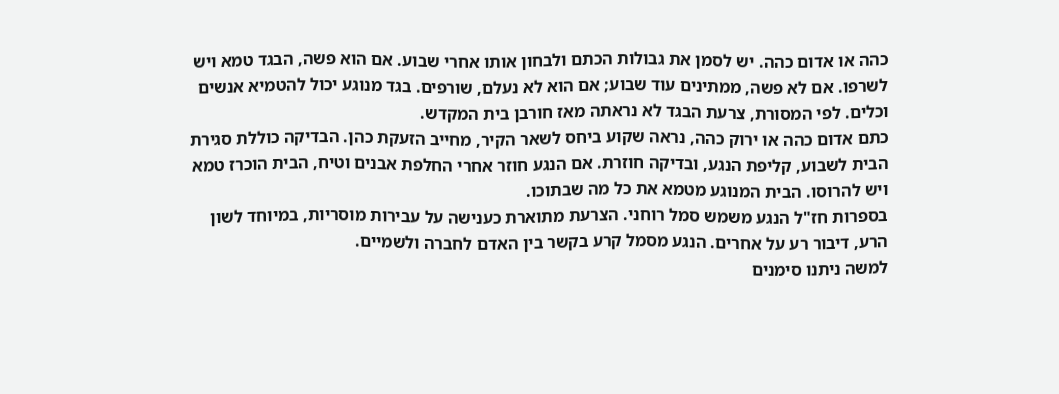כהה או אדום כהה. יש לסמן את גבולות הכתם ולבחון אותו אחרי שבוע. אם הוא פשה, הבגד טמא ויש לשרפו. אם לא פשה, ממתינים עוד שבוע; אם הוא לא נעלם, שורפים. בגד מנוגע יכול להטמיא אנשים וכלים. לפי המסורת, צרעת הבגד לא נראתה מאז חורבן בית המקדש.
כתם אדום כהה או ירוק כהה, נראה שקוע ביחס לשאר הקיר, מחייב הזעקת כהן. הבדיקה כוללת סגירת הבית לשבוע, קליפת הנגע, ובדיקה חוזרת. אם הנגע חוזר אחרי החלפת אבנים וטיח, הבית הוכרז טמא ויש להרוסו. הבית המנוגע מטמא את כל מה שבתוכו.
בספרות חז"ל הנגע משמש סמל רוחני. הצרעת מתוארת כענישה על עבירות מוסריות, במיוחד לשון הרע, דיבור רע על אחרים. הנגע מסמל קרע בקשר בין האדם לחברה ולשמיים.
למשה ניתנו סימנים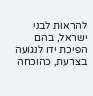להראות לבני ישראל, בהם הפיכת ידו לנגועה בצרעת, כהוכחה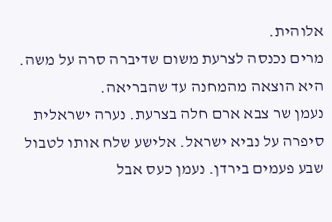אלוהית.
מרים נכנסה לצרעת משום שדיברה סרה על משה. היא הוצאה מהמחנה עד שהבריאה.
נעמן שר צבא ארם חלה בצרעת. נערה ישראלית סיפרה על נביא ישראל. אלישע שלח אותו לטבול שבע פעמים בירדן. נעמן כעס אבל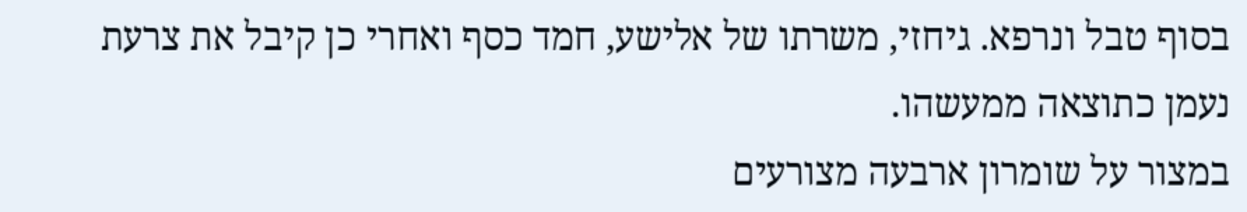בסוף טבל ונרפא. גיחזי, משרתו של אלישע, חמד כסף ואחרי כן קיבל את צרעת נעמן כתוצאה ממעשהו.
במצור על שומרון ארבעה מצורעים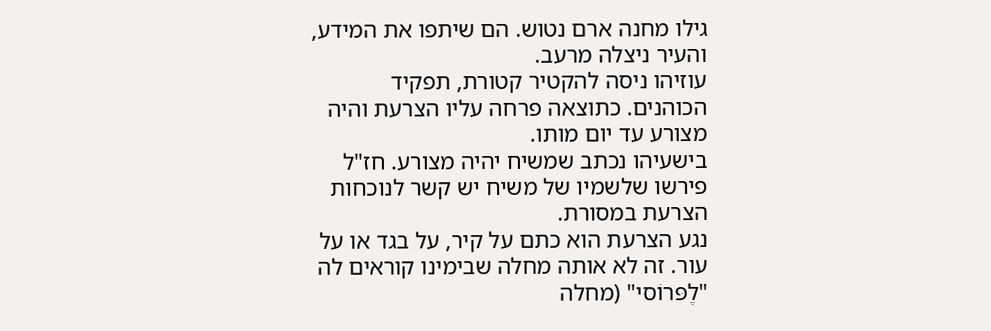גילו מחנה ארם נטוש. הם שיתפו את המידע, והעיר ניצלה מרעב.
עוזיהו ניסה להקטיר קטורת, תפקיד הכוהנים. כתוצאה פרחה עליו הצרעת והיה מצורע עד יום מותו.
בישעיהו נכתב שמשיח יהיה מצורע. חז"ל פירשו שלשמיו של משיח יש קשר לנוכחות הצרעת במסורת.
נגע הצרעת הוא כתם על קיר, על בגד או על עור. זה לא אותה מחלה שבימינו קוראים לה "לֶפּרוֹסי" (מחלה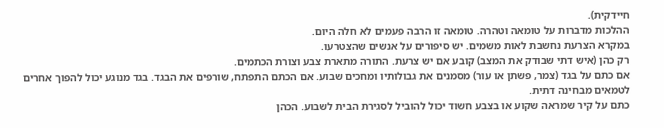חיידקית).
ההלכות מדברות על טומאה וטהרה. טומאה זו הרבה פעמים לא חלה היום.
במקרא הצרעת נחשבת לאות משמים. יש סיפורים על אנשים שהצטרעו.
רק כהן (איש דתי שבודק את המצב) קובע אם יש צרעת. התורה מתארת צבע וצורת הכתמים.
אם כתם על בגד (צמר, פשתן או עור) מסמנים את גבולותיו ומחכים שבוע. אם הכתם התפתח, שורפים את הבגד. בגד מנוגע יכול להפוך אחרים לטמאים מבחינה דתית.
כתם על קיר שמראה שקוע או בצבע חשוד יכול להוביל לסגירת הבית לשבוע. הכהן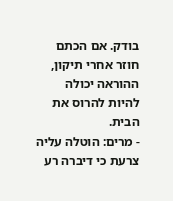בודק. אם הכתם חוזר אחרי תיקון, ההוראה יכולה להיות להרוס את הבית.
- מרים: הוטלה עליה צרעת כי דיברה רע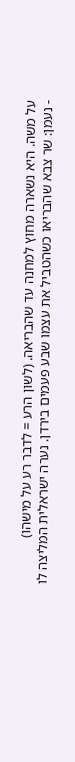על משה. היא נשארה מחוץ למחנה עד שהבריאה. (לשון הרע = לדבר רע על מישהו)
- נעמן: שר צבא שהבריאו כשהטביל את עצמו שבע פעמים בירדן. נערה ישראלית המליצה לו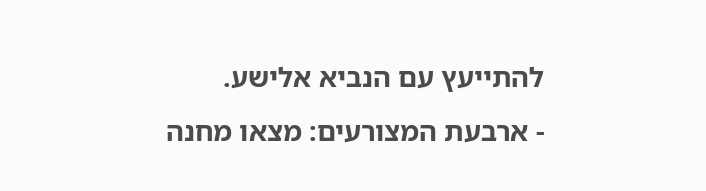להתייעץ עם הנביא אלישע.
- ארבעת המצורעים: מצאו מחנה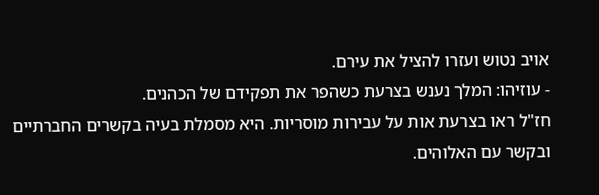אויב נטוש ועזרו להציל את עירם.
- עוזיהו: המלך נענש בצרעת כשהפר את תפקידם של הכהנים.
חז"ל ראו בצרעת אות על עבירות מוסריות. היא מסמלת בעיה בקשרים החברתיים ובקשר עם האלוהים.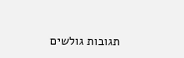תגובות גולשים